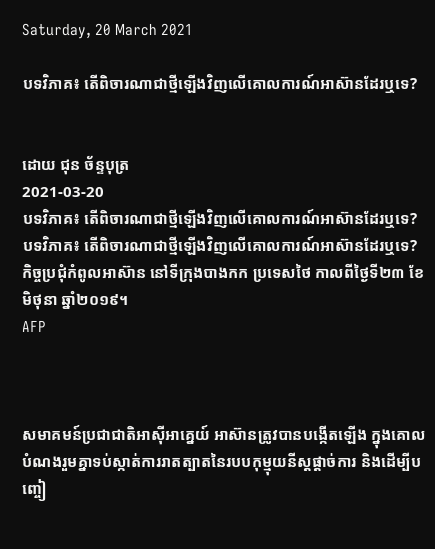Saturday, 20 March 2021

បទវិភាគ៖ តើពិចារណាជាថ្មីឡើងវិញលើគោលការណ៍អាស៊ានដែរឬទេ?


ដោយ ជុន ច័ន្ទបុត្រ
2021-03-20
បទវិភាគ៖ តើពិចារណាជាថ្មីឡើងវិញលើគោលការណ៍អាស៊ានដែរឬទេ?
បទវិភាគ៖ តើពិចារណាជាថ្មីឡើងវិញលើគោលការណ៍អាស៊ានដែរឬទេ? កិច្ចប្រជុំកំពូលអាស៊ាន នៅទីក្រុងបាងកក ប្រទេសថៃ កាលពីថ្ងៃទី២៣ ខែមិថុនា ឆ្នាំ២០១៩។
AFP



សមាគមន៍ប្រជាជាតិអាស៊ីអាគ្នេយ៍ អាស៊ានត្រូវបានបង្កើតឡើង ក្នុងគោលបំណងរួមគ្នាទប់ស្កាត់ការរាតត្បាតនៃរបបកុម្មុយនីស្តផ្ដាច់ការ និងដើម្បីបញ្ចៀ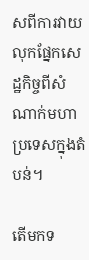សពីការវាយលុកផ្នែកសេដ្ឋកិច្ចពីសំណាក់មហាប្រទេសក្នុងតំបន់។

តើមកទ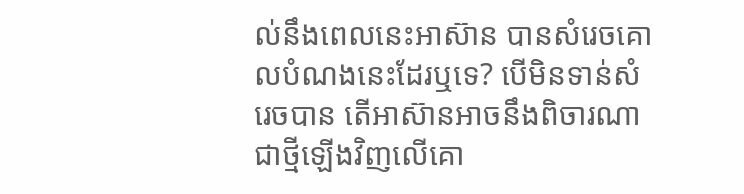ល់នឹងពេលនេះអាស៊ាន បានសំរេចគោលបំណងនេះដែរឬទេ? បើមិនទាន់សំរេចបាន តើអាស៊ានអាចនឹងពិចារណាជាថ្មីឡើងវិញលើគោ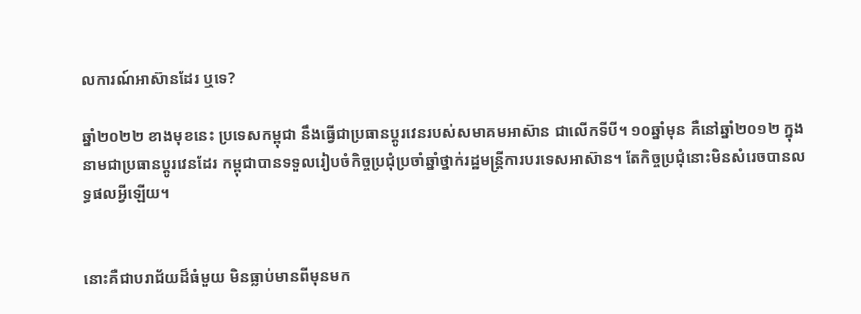លការណ៍អាស៊ានដែរ ឬទេ?

ឆ្នាំ២០២២ ខាងមុខនេះ ប្រទេសកម្ពុជា នឹងធ្វើជាប្រធានប្តូរវេនរបស់សមាគមអាស៊ាន ជាលើកទីបី។ ១០ឆ្នាំមុន គឺនៅឆ្នាំ២០១២ ក្នុងនាមជាប្រធានប្តូរវេនដែរ កម្ពុជាបានទទួលរៀបចំកិច្ចប្រជុំប្រចាំឆ្នាំថ្នាក់រដ្ឋមន្ត្រីការបរទេសអាស៊ាន។ តែកិច្ចប្រជុំនោះមិនសំរេចបានលទ្ធផលអ្វីឡើយ។


នោះគឺជាបរាជ័យដ៏ធំមួយ មិនធ្លាប់មានពីមុនមក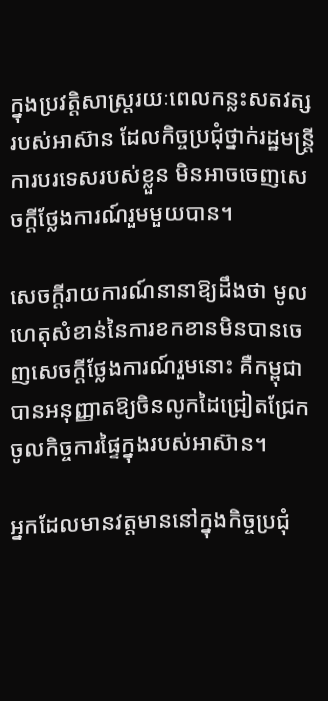ក្នុងប្រវត្តិសាស្ត្ររយៈពេលកន្លះសតវត្សរបស់អាស៊ាន ដែលកិច្ចប្រជុំថ្នាក់រដ្ឋមន្ត្រីការបរទេសរបស់ខ្លួន មិនអាចចេញសេចក្តីថ្លែងការណ៍រួមមួយបាន។

សេចក្តីរាយការណ៍នានាឱ្យដឹងថា មូលហេតុសំខាន់នៃការខកខានមិនបានចេញសេចក្តីថ្លែងការណ៍រួមនោះ គឺកម្ពុជាបានអនុញ្ញាតឱ្យចិនលូកដៃជ្រៀតជ្រែកចូលកិច្ចការផ្ទៃក្នុងរបស់អាស៊ាន។

អ្នកដែលមានវត្តមាននៅក្នុងកិច្ចប្រជុំ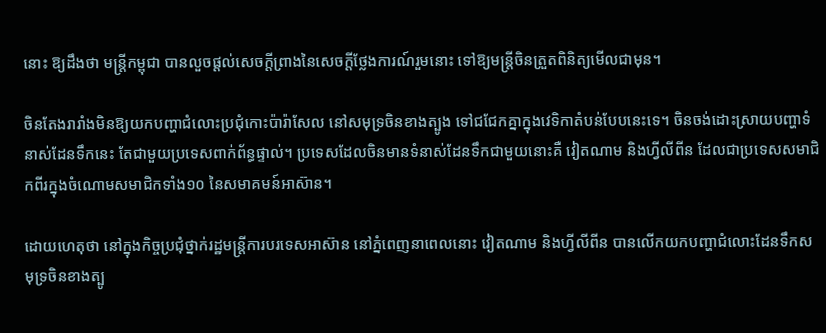នោះ ឱ្យដឹងថា មន្ត្រីកម្ពុជា បានលួចផ្តល់សេចក្តីព្រាងនៃសេចក្ដីថ្លែងការណ៍រួមនោះ ទៅឱ្យមន្ត្រីចិនត្រួតពិនិត្យមើលជាមុន។

ចិនតែងរារាំងមិនឱ្យយកបញ្ហាជំលោះប្រជុំកោះប៉ារ៉ាសែល នៅសមុទ្រចិនខាងត្បូង ទៅជជែកគ្នាក្នុងវេទិកាតំបន់បែបនេះទេ។ ចិនចង់ដោះស្រាយបញ្ហាទំនាស់ដែនទឹកនេះ តែជាមួយប្រទេសពាក់ព័ន្ធផ្ទាល់។ ប្រទេសដែលចិនមានទំនាស់ដែនទឹកជាមួយនោះគឺ វៀតណាម និងហ្វីលីពីន ដែលជាប្រទេសសមាជិកពីរក្នុងចំណោមសមាជិកទាំង១០ នៃសមាគមន៍អាស៊ាន។

ដោយហេតុថា នៅក្នុងកិច្ចប្រជុំថ្នាក់រដ្ឋមន្ត្រីការបរទេសអាស៊ាន នៅភ្នំពេញនាពេលនោះ វៀតណាម និងហ្វីលីពីន បានលើកយកបញ្ហាជំលោះដែនទឹកសមុទ្រចិនខាងត្បូ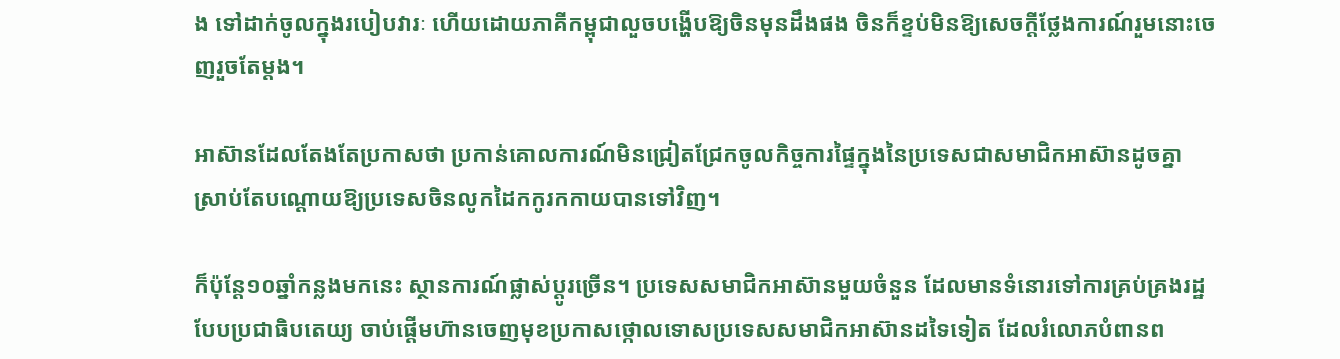ង ទៅដាក់ចូលក្នុងរបៀបវារៈ ហើយដោយភាគីកម្ពុជាលួចបង្ហើបឱ្យចិនមុនដឹងផង ចិនក៏ខ្ទប់មិនឱ្យសេចក្ដីថ្លែងការណ៍រួមនោះចេញរួចតែម្តង។

អាស៊ានដែលតែងតែប្រកាសថា ប្រកាន់គោលការណ៍មិនជ្រៀតជ្រែកចូលកិច្ចការផ្ទៃក្នុងនៃប្រទេសជាសមាជិកអាស៊ានដូចគ្នា ស្រាប់តែបណ្តោយឱ្យប្រទេសចិនលូកដៃកកូរកកាយបានទៅវិញ។

ក៏ប៉ុន្តែ១០ឆ្នាំកន្លងមកនេះ ស្ថានការណ៍ផ្លាស់ប្ដូរច្រើន។ ប្រទេសសមាជិកអាស៊ានមួយចំនួន ដែលមានទំនោរទៅការគ្រប់គ្រងរដ្ឋបែបប្រជាធិបតេយ្យ ចាប់ផ្តើមហ៊ានចេញមុខប្រកាសថ្កោលទោសប្រទេសសមាជិកអាស៊ានដទៃទៀត ដែលរំលោភបំពានព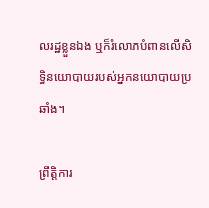លរដ្ឋខ្លួនឯង ឬក៏រំលោភបំពានលើសិទ្ធិនយោបាយរបស់អ្នកនយោបាយប្រឆាំង។

ព្រឹត្តិការ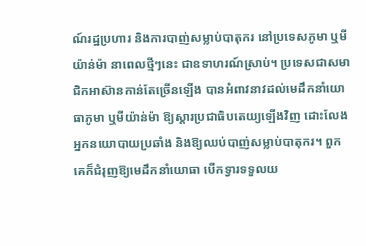ណ៍រដ្ឋប្រហារ និងការបាញ់សម្លាប់បាតុករ នៅប្រទេសភូមា ឬមីយ៉ាន់ម៉ា នាពេលថ្មីៗនេះ ជាឧទាហរណ៍ស្រាប់។ ប្រទេសជាសមាជិកអាស៊ានកាន់តែច្រើនឡើង បានអំពាវនាវដល់មេដឹកនាំយោធាភូមា ឬមីយ៉ាន់ម៉ា ឱ្យស្ដារប្រជាធិបតេយ្យឡើងវិញ ដោះលែងអ្នកនយោបាយប្រឆាំង និងឱ្យឈប់បាញ់សម្លាប់បាតុករ។ ពួកគេក៏ជំរុញឱ្យមេដឹកនាំយោធា បើកទ្វារទទួលយ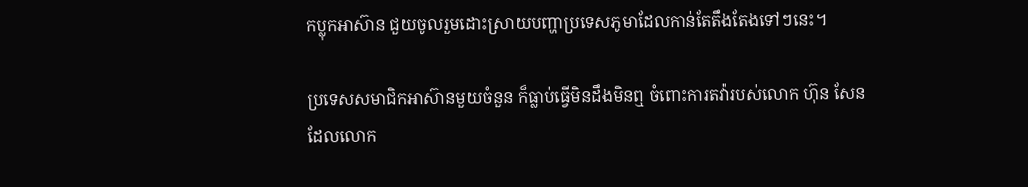កប្លុកអាស៊ាន ជួយចូលរួមដោះស្រាយបញ្ហាប្រទេសភូមាដែលកាន់តែតឹងតែងទៅៗនេះ។

ប្រទេសសមាជិកអាស៊ានមួយចំនួន ក៏ធ្លាប់ធ្វើមិនដឹងមិនឮ ចំពោះការតវ៉ារបស់លោក ហ៊ុន សែន ដែលលោក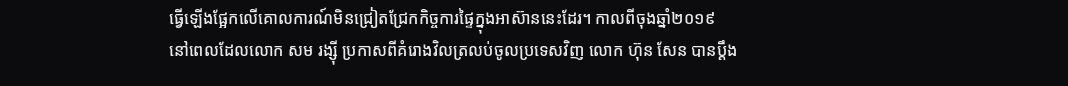ធ្វើឡើងផ្អែកលើគោលការណ៍មិនជ្រៀតជ្រែកកិច្ចការផ្ទៃក្នុងអាស៊ាននេះដែរ។ កាលពីចុងឆ្នាំ២០១៩ នៅពេលដែលលោក សម រង្ស៊ី ប្រកាសពីគំរោងវិលត្រលប់ចូលប្រទេសវិញ លោក ហ៊ុន សែន បានប្តឹង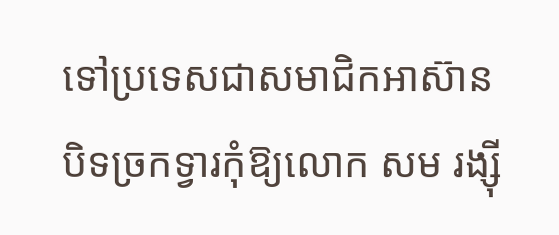ទៅប្រទេសជាសមាជិកអាស៊ាន បិទច្រកទ្វារកុំឱ្យលោក សម រង្ស៊ី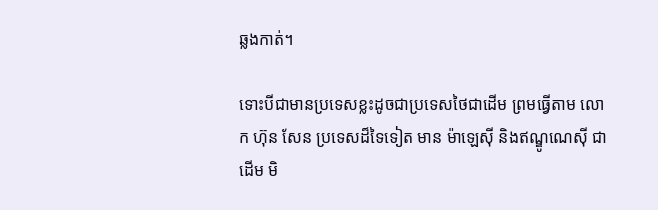ឆ្លងកាត់។

ទោះបីជាមានប្រទេសខ្លះដូចជាប្រទេសថៃជាដើម ព្រមធ្វើតាម លោក ហ៊ុន សែន ប្រទេសដ៏ទៃទៀត មាន ម៉ាឡេស៊ី និងឥណ្ឌូណេស៊ី ជាដើម មិ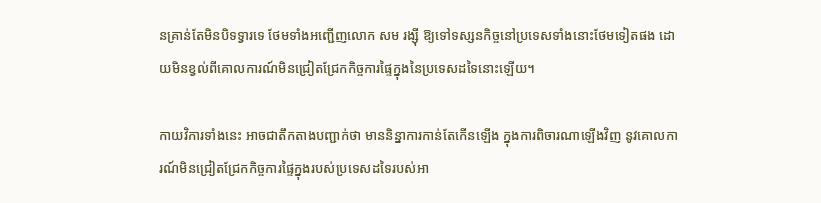នគ្រាន់តែមិនបិទទ្វារទេ ថែមទាំងអញ្ជើញលោក សម រង្ស៊ី ឱ្យទៅទស្សនកិច្ចនៅប្រទេសទាំងនោះថែមទៀតផង ដោយមិនខ្វល់ពីគោលការណ៍មិនជ្រៀតជ្រែកកិច្ចការផ្ទៃក្នុងនៃប្រទេសដទៃនោះឡើយ។

កាយវិការទាំងនេះ អាចជាតឹកតាងបញ្ជាក់ថា មាននិន្នាការកាន់តែកើនឡើង ក្នុងការពិចារណាឡើងវិញ នូវគោលការណ៍មិនជ្រៀតជ្រែកកិច្ចការផ្ទៃក្នុងរបស់ប្រទេសដទៃរបស់អា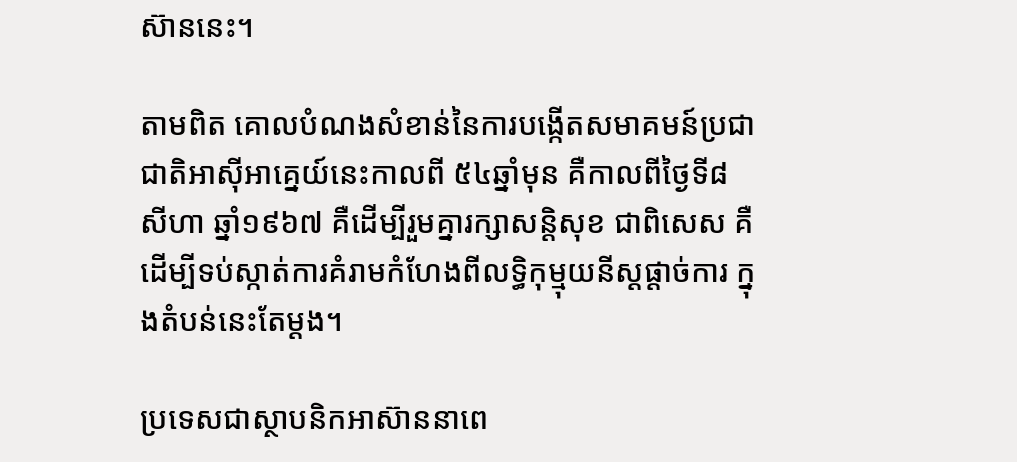ស៊ាននេះ។

តាមពិត គោលបំណងសំខាន់នៃការបង្កើតសមាគមន៍ប្រជាជាតិអាស៊ីអាគ្នេយ៍នេះកាលពី ៥៤ឆ្នាំមុន គឺកាលពីថ្ងៃទី៨ សីហា ឆ្នាំ១៩៦៧ គឺដើម្បីរួមគ្នារក្សាសន្តិសុខ ជាពិសេស គឺដើម្បីទប់ស្កាត់ការគំរាមកំហែងពីលទ្ធិកុម្មុយនីស្ដផ្ដាច់ការ ក្នុងតំបន់នេះតែម្តង។

ប្រទេសជាស្ថាបនិកអាស៊ាននាពេ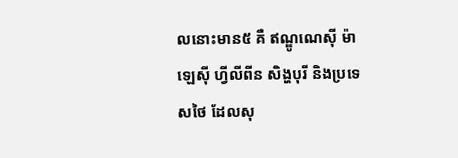លនោះមាន៥ គឺ ឥណ្ឌូណេស៊ី ម៉ាឡេស៊ី ហ្វីលីពីន សិង្ហបុរី និងប្រទេសថៃ ដែលសុ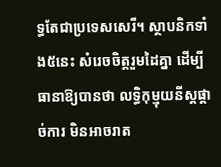ទ្ធតែជាប្រទេសសេរី។ ស្ថាបនិកទាំង៥នេះ សំរេចចិត្តរួមដៃគ្នា ដើម្បីធានាឱ្យបានថា លទ្ធិកុម្មុយនីស្ដផ្ដាច់ការ មិនអាចរាត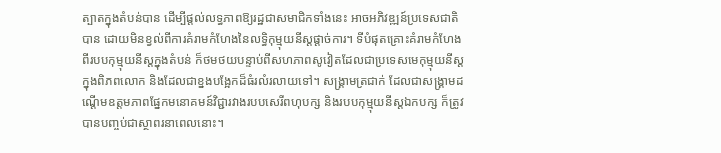ត្បាតក្នុងតំបន់បាន ដើម្បីផ្តល់លទ្ធភាពឱ្យរដ្ឋជាសមាជិកទាំងនេះ អាចអភិវឌ្ឍន៍ប្រទេសជាតិបាន ដោយមិនខ្វល់ពីការគំរាមកំហែងនៃលទ្ធិកុម្មុយនីស្ដផ្ដាច់ការ។ ទីបំផុតគ្រោះគំរាមកំហែងពីរបបកុម្មុយនីស្តក្នុងតំបន់ ក៏ថមថយបន្ទាប់ពីសហភាពសូវៀតដែលជាប្រទេសមេកុម្មុយនីស្តក្នុងពិភពលោក និងដែលជាខ្នងបង្អែកដ៏ធំរលំរលាយទៅ។ សង្គ្រាមត្រជាក់ ដែលជាសង្គ្រាមដណ្តើមឧត្តមភាពផ្នែកមនោគមន៍វិជ្ជារវាងរបបសេរីពហុបក្ស និងរបបកុម្មុយនីស្តឯកបក្ស ក៏ត្រូវបានបញ្ចប់ជាស្ថាពរនាពេលនោះ។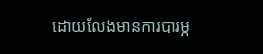ដោយលែងមានការបារម្ភ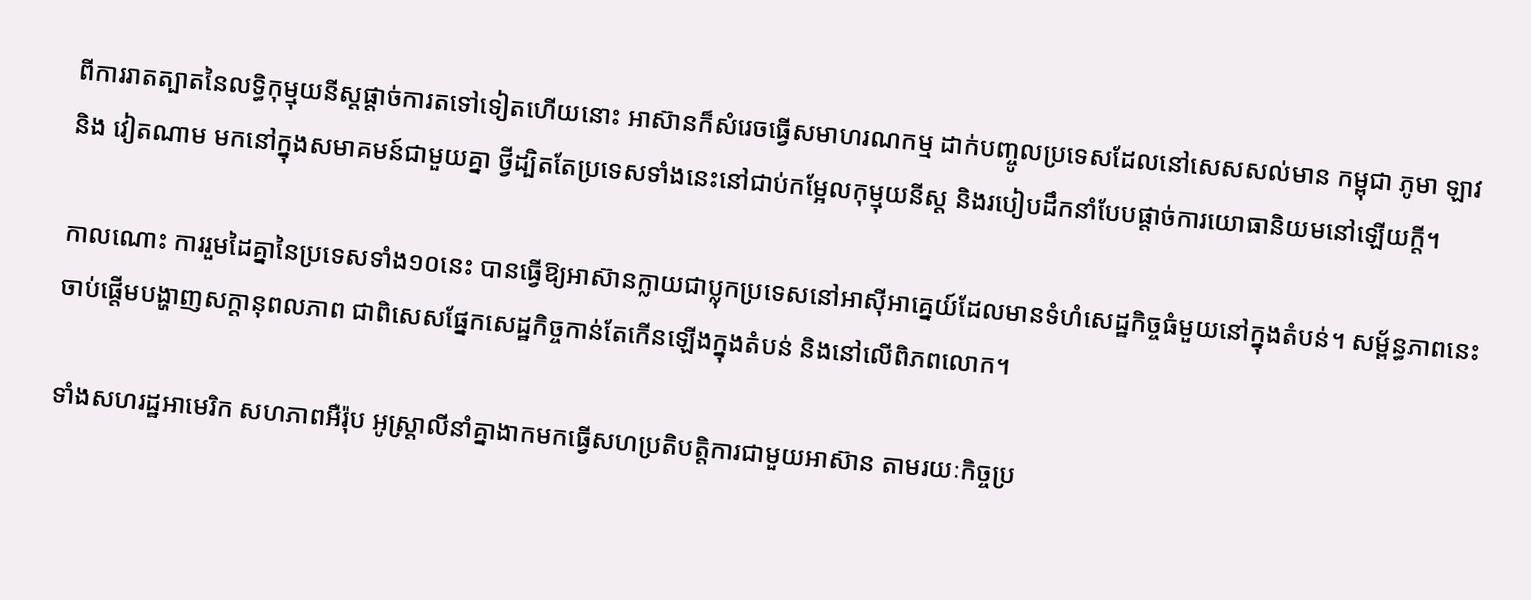ពីការរាតត្បាតនៃលទ្ធិកុម្មុយនីស្តផ្ដាច់ការតទៅទៀតហើយនោះ អាស៊ានក៏សំរេចធ្វើសមាហរណកម្ម ដាក់បញ្ចូលប្រទេសដែលនៅសេសសល់មាន កម្ពុជា ភូមា ឡាវ និង វៀតណាម មកនៅក្នុងសមាគមន៍ជាមួយគ្នា ថ្វីដ្បិតតែប្រទេសទាំងនេះនៅជាប់កម្អែលកុម្មុយនីស្ត និងរបៀបដឹកនាំបែបផ្ដាច់ការយោធានិយមនៅឡើយក្តី។

កាលណោះ ការរួមដៃគ្នានៃប្រទេសទាំង១០នេះ បានធ្វើឱ្យអាស៊ានក្លាយជាប្លុកប្រទេសនៅអាស៊ីអាគ្នេយ៍ដែលមានទំហំសេដ្ឋកិច្ចធំមួយនៅក្នុងតំបន់។ សម្ព័ន្ធភាពនេះ ចាប់ផ្តើមបង្ហាញសក្ដានុពលភាព ជាពិសេសផ្នែកសេដ្ឋកិច្ចកាន់តែកើនឡើងក្នុងតំបន់ និងនៅលើពិភពលោក។

ទាំងសហរដ្ឋអាមេរិក សហភាពអឺរ៉ុប អូស្ត្រាលីនាំគ្នាងាកមកធ្វើសហប្រតិបត្តិការជាមួយអាស៊ាន តាមរយៈកិច្ចប្រ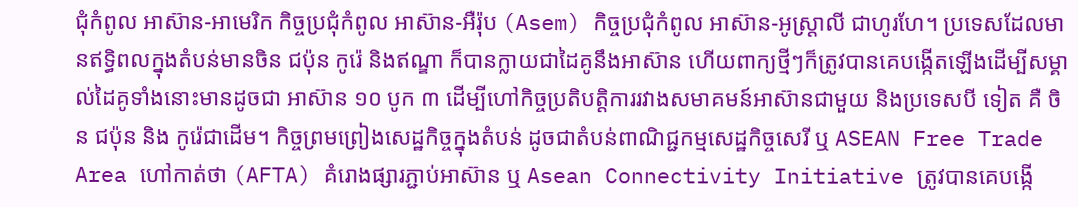ជុំកំពូល អាស៊ាន-អាមេរិក កិច្ចប្រជុំកំពូល អាស៊ាន-អឺរ៉ុប (Asem) កិច្ចប្រជុំកំពូល អាស៊ាន-អូស្ត្រាលី ជាហូរហែ។ ប្រទេសដែលមានឥទ្ធិពលក្នុងតំបន់មានចិន ជប៉ុន កូរ៉េ និងឥណ្ឌា ក៏បានក្លាយជាដៃគូនឹងអាស៊ាន ហើយពាក្យថ្មីៗក៏ត្រូវបានគេបង្កើតឡើងដើម្បីសម្គាល់ដៃគូទាំងនោះមានដូចជា អាស៊ាន ១០ បូក ៣ ដើម្បីហៅកិច្ចប្រតិបត្តិការរវាងសមាគមន៍អាស៊ានជាមួយ និងប្រទេសបី ទៀត គឺ ចិន ជប៉ុន និង កូរ៉េជាដើម។ កិច្ចព្រមព្រៀងសេដ្ឋកិច្ចក្នុងតំបន់ ដូចជាតំបន់ពាណិជ្ជកម្មសេដ្ឋកិច្ចសេរី ឬ ASEAN Free Trade Area ហៅកាត់ថា (AFTA) គំរោងផ្សារភ្ជាប់អាស៊ាន ឬ Asean Connectivity Initiative ត្រូវបានគេបង្កើ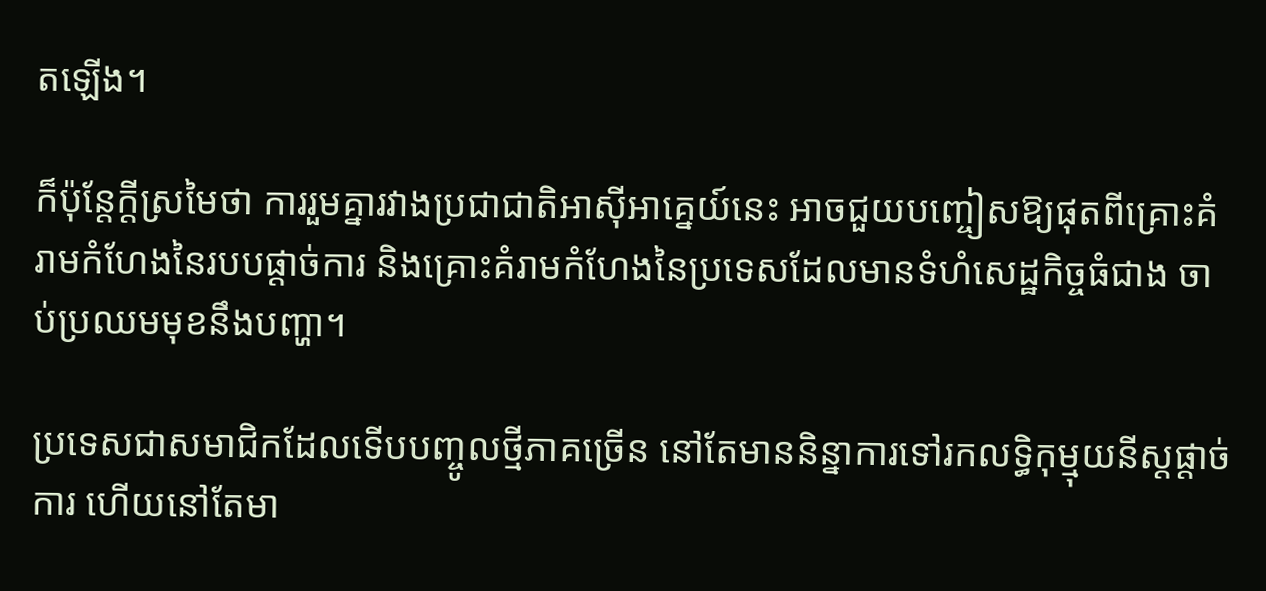តឡើង។

ក៏ប៉ុន្តែក្តីស្រមៃថា ការរួមគ្នារវាងប្រជាជាតិអាស៊ីអាគ្នេយ៍នេះ អាចជួយបញ្ចៀសឱ្យផុតពីគ្រោះគំរាមកំហែងនៃរបបផ្ដាច់ការ និងគ្រោះគំរាមកំហែងនៃប្រទេសដែលមានទំហំសេដ្ឋកិច្ចធំជាង ចាប់ប្រឈមមុខនឹងបញ្ហា។

ប្រទេសជាសមាជិកដែលទើបបញ្ចូលថ្មីភាគច្រើន នៅតែមាននិន្នាការទៅរកលទ្ធិកុម្មុយនីស្ដផ្ដាច់ការ ហើយនៅតែមា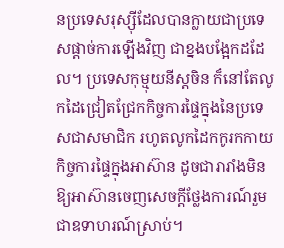នប្រទេសរុស្ស៊ីដែលបានក្លាយជាប្រទេសផ្ដាច់ការឡើងវិញ ជាខ្នងបង្អែកដដែល។ ប្រទេសកុម្មុយនីស្តចិន ក៏នៅតែលូកដៃជ្រៀតជ្រែកកិច្ចការផ្ទៃក្នុងនៃប្រទេសជាសមាជិក រហូតលូកដៃកកូរកកាយកិច្ចការផ្ទៃក្នុងអាស៊ាន ដូចជារារាំងមិនឱ្យអាស៊ានចេញសេចក្ដីថ្លែងការណ៍រួមជាឧទាហរណ៍ស្រាប់។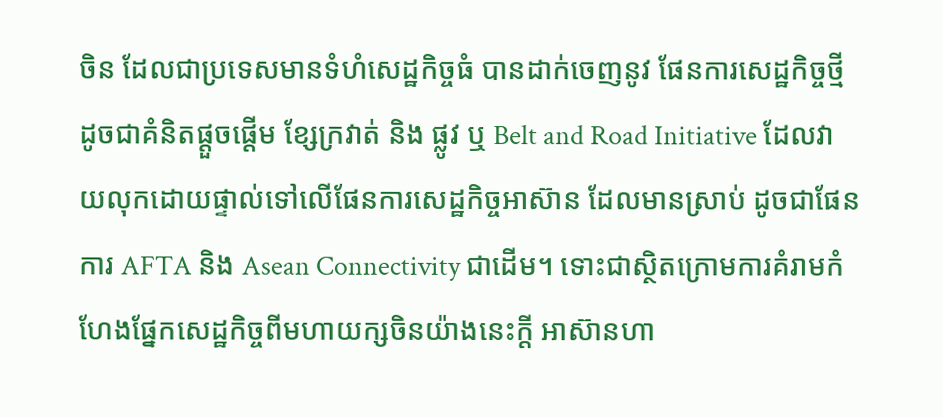ចិន ដែលជាប្រទេសមានទំហំសេដ្ឋកិច្ចធំ បានដាក់ចេញនូវ ផែនការសេដ្ឋកិច្ចថ្មី ដូចជាគំនិតផ្ដួចផ្ដើម ខ្សែក្រវាត់ និង ផ្លូវ ឬ Belt and Road Initiative ដែលវាយលុកដោយផ្ទាល់ទៅលើផែនការសេដ្ឋកិច្ចអាស៊ាន ដែលមានស្រាប់ ដូចជាផែនការ AFTA និង Asean Connectivity ជាដើម។ ទោះជាស្ថិតក្រោមការគំរាមកំហែងផ្នែកសេដ្ឋកិច្ចពីមហាយក្សចិនយ៉ាងនេះក្តី អាស៊ានហា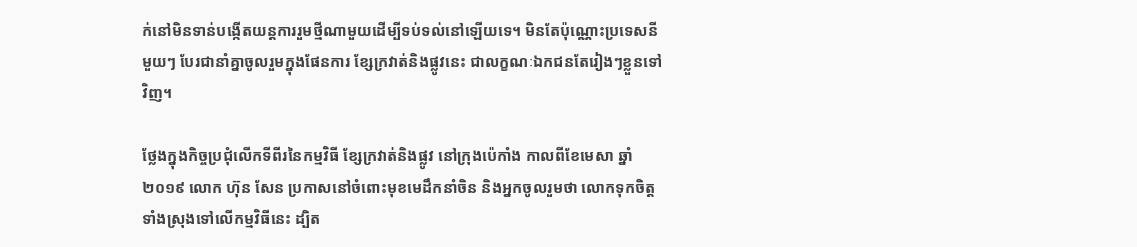ក់នៅមិនទាន់បង្កើតយន្តការរួមថ្មីណាមួយដើម្បីទប់ទល់នៅឡើយទេ។ មិនតែប៉ុណ្ណោះប្រទេសនីមួយៗ បែរជានាំគ្នាចូលរួមក្នុងផែនការ ខ្សែក្រវាត់និងផ្លូវនេះ ជាលក្ខណៈឯកជនតែរៀងៗខ្លួនទៅវិញ។

ថ្លែងក្នុងកិច្ចប្រជុំលើកទីពីរនៃកម្មវិធី ខ្សែក្រវាត់និងផ្លូវ នៅក្រុងប៉េកាំង កាលពីខែមេសា ឆ្នាំ២០១៩ លោក ហ៊ុន សែន ប្រកាសនៅចំពោះមុខមេដឹកនាំចិន និងអ្នកចូលរួមថា លោកទុកចិត្តទាំងស្រុងទៅលើកម្មវិធីនេះ ដ្បិត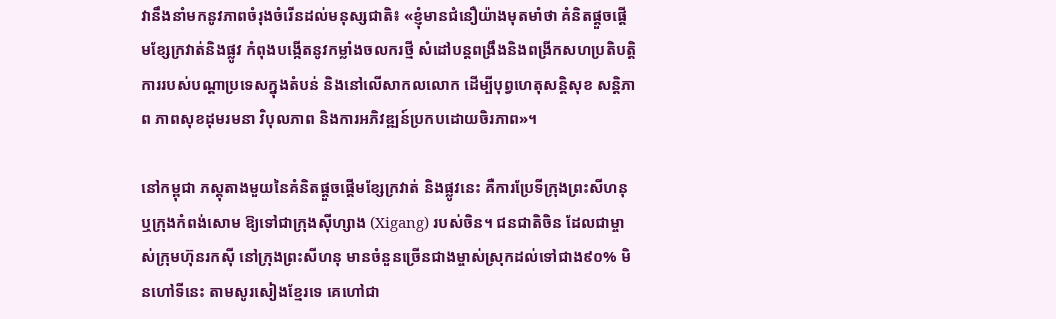វានឹងនាំមកនូវភាពចំរុងចំរើនដល់មនុស្សជាតិ៖ «ខ្ញុំមានជំនឿយ៉ាងមុតមាំថា គំនិតផ្ដួចផ្ដើមខ្សែក្រវាត់និងផ្លូវ កំពុងបង្កើតនូវកម្លាំងចលករថ្មី សំដៅបន្តពង្រឹងនិងពង្រីកសហប្រតិបត្តិការរបស់បណ្តាប្រទេសក្នុងតំបន់ និងនៅលើសាកលលោក ដើម្បីបុព្វហេតុសន្តិសុខ សន្តិភាព ភាពសុខដុមរមនា វិបុលភាព និងការអភិវឌ្ឍន៍ប្រកបដោយចិរភាព»។

នៅកម្ពុជា ភស្តុតាងមួយនៃគំនិតផ្ដួចផ្ដើមខ្សែក្រវាត់ និងផ្លូវនេះ គឺការប្រែទីក្រុងព្រះសីហនុ ឬក្រុងកំពង់សោម ឱ្យទៅជាក្រុងស៊ីហ្សាង (Xigang) របស់ចិន។ ជនជាតិចិន ដែលជាម្ចាស់ក្រុមហ៊ុនរកស៊ី នៅក្រុងព្រះសីហនុ មានចំនួនច្រើនជាងម្ចាស់ស្រុកដល់ទៅជាង៩០% មិនហៅទីនេះ តាមសូរសៀងខ្មែរទេ គេហៅជា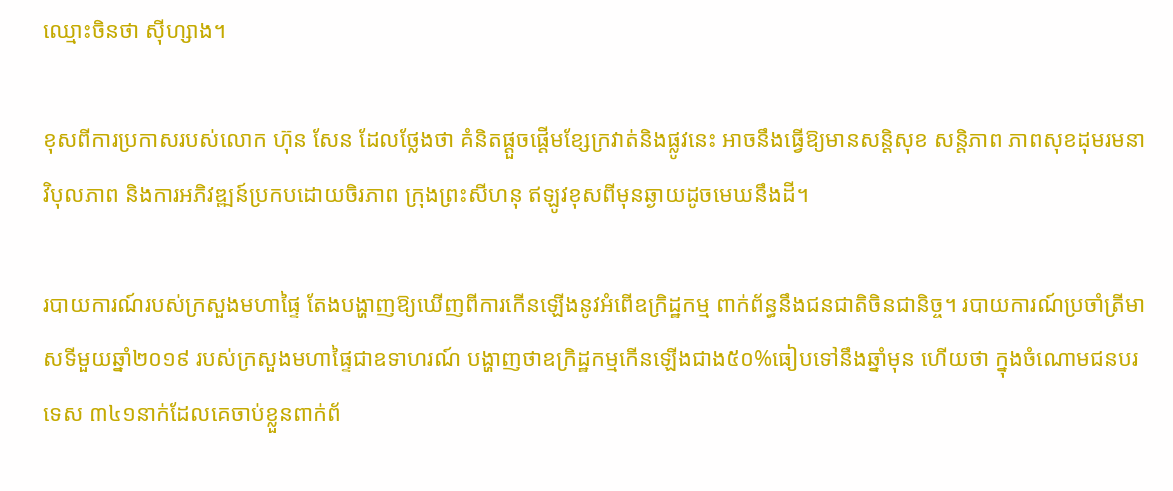ឈ្មោះចិនថា ស៊ីហ្សាង។

ខុសពីការប្រកាសរបស់លោក ហ៊ុន សែន ដែលថ្លែងថា គំនិតផ្ដួចផ្ដើមខ្សែក្រវាត់និងផ្លូវនេះ អាចនឹងធ្វើឱ្យមានសន្តិសុខ សន្តិភាព ភាពសុខដុមរមនា វិបុលភាព និងការអភិវឌ្ឍន៍ប្រកបដោយចិរភាព ក្រុងព្រះសីហនុ ឥឡូវខុសពីមុនឆ្ងាយដូចមេឃនឹងដី។

របាយការណ៍របស់ក្រសួងមហាផ្ទៃ តែងបង្ហាញឱ្យឃើញពីការកើនឡើងនូវអំពើឧក្រិដ្ឋកម្ម ពាក់ព័ន្ធនឹងជនជាតិចិនជានិច្ច។ របាយការណ៍ប្រចាំត្រីមាសទីមួយឆ្នាំ២០១៩ របស់ក្រសួងមហាផ្ទៃជាឧទាហរណ៍ បង្ហាញថាឧក្រិដ្ឋកម្មកើនឡើងជាង៥០%ធៀបទៅនឹងឆ្នាំមុន ហើយថា ក្នុងចំណោមជនបរទេស ៣៤១នាក់ដែលគេចាប់ខ្លួនពាក់ព័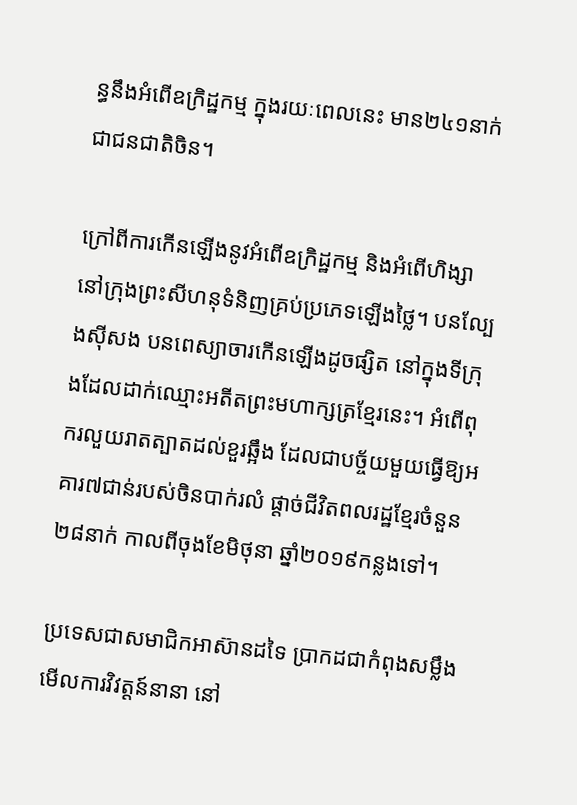ន្ធនឹងអំពើឧក្រិដ្ឋកម្ម ក្នុងរយៈពេលនេះ មាន២៤១នាក់ជាជនជាតិចិន។

ក្រៅពីការកើនឡើងនូវអំពើឧក្រិដ្ឋកម្ម និងអំពើហិង្សា នៅក្រុងព្រះសីហនុទំនិញគ្រប់ប្រភេទឡើងថ្លៃ។ បនល្បែងស៊ីសង បនពេស្យាចារកើនឡើងដូចផ្សិត នៅក្នុងទីក្រុងដែលដាក់ឈ្មោះអតីតព្រះមហាក្សត្រខ្មែរនេះ។ អំពើពុករលួយរាតត្បាតដល់ខួរឆ្អឹង ដែលជាបច្ច័យមួយធ្វើឱ្យអគារ៧ជាន់របស់ចិនបាក់រលំ ផ្តាច់ជីវិតពលរដ្ឋខ្មែរចំនួន២៨នាក់ កាលពីចុងខែមិថុនា ឆ្នាំ២០១៩កន្លងទៅ។

ប្រទេសជាសមាជិកអាស៊ានដទៃ ប្រាកដជាកំពុងសម្លឹងមើលការវិវត្តន៍នានា នៅ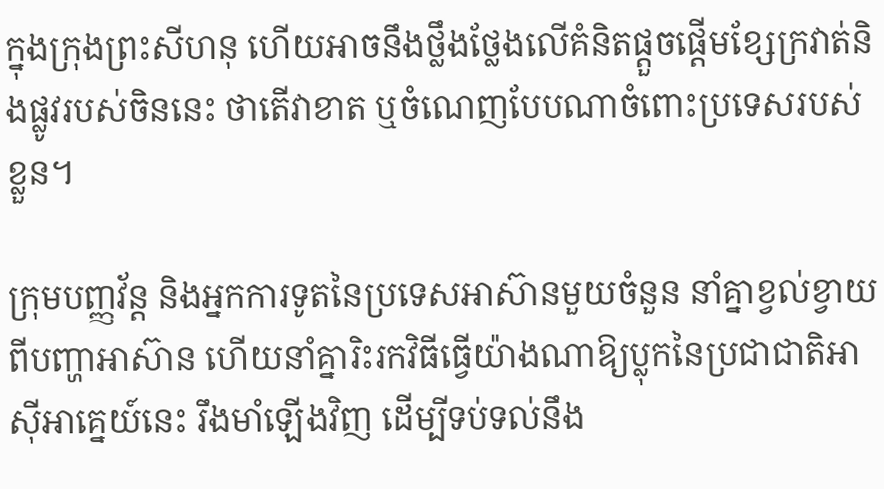ក្នុងក្រុងព្រះសីហនុ ហើយអាចនឹងថ្លឹងថ្លែងលើគំនិតផ្ដួចផ្ដើមខ្សែក្រវាត់និងផ្លូវរបស់ចិននេះ ថាតើវាខាត ឬចំណេញបែបណាចំពោះប្រទេសរបស់ខ្លួន។

ក្រុមបញ្ញវ័ន្ត និងអ្នកការទូតនៃប្រទេសអាស៊ានមួយចំនួន នាំគ្នាខ្វល់ខ្វាយពីបញ្ហាអាស៊ាន ហើយនាំគ្នារិះរកវិធីធ្វើយ៉ាងណាឱ្យប្លុកនៃប្រជាជាតិអាស៊ីអាគ្នេយ៍នេះ រឹងមាំឡើងវិញ ដើម្បីទប់ទល់នឹង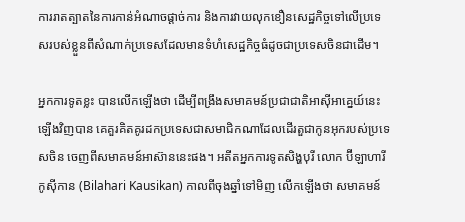ការរាតត្បាតនៃការកាន់អំណាចផ្ដាច់ការ និងការវាយលុកខឿនសេដ្ឋកិច្ចទៅលើប្រទេសរបស់ខ្លួនពីសំណាក់ប្រទេសដែលមានទំហំសេដ្ឋកិច្ចធំដូចជាប្រទេសចិនជាដើម។

អ្នកការទូតខ្លះ បានលើកឡើងថា ដើម្បីពង្រឹងសមាគមន៍ប្រជាជាតិអាស៊ីអាគ្នេយ៍នេះឡើងវិញបាន គេគួរគិតគូរដកប្រទេសជាសមាជិកណាដែលដើរតួជាកូនអុករបស់ប្រទេសចិន ចេញពីសមាគមន៍អាស៊ាននេះផង។ អតីតអ្នកការទូតសិង្ហបុរី លោក ប៊ីឡាហារី កូស៊ីកាន (Bilahari Kausikan) កាលពីចុងឆ្នាំទៅមិញ លើកឡើងថា សមាគមន៍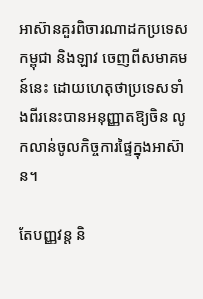អាស៊ានគួរពិចារណាដកប្រទេសកម្ពុជា និងឡាវ ចេញពីសមាគមន៍នេះ ដោយហេតុថាប្រទេសទាំងពីរនេះបានអនុញ្ញាតឱ្យចិន លូកលាន់ចូលកិច្ចការផ្ទៃក្នុងអាស៊ាន។

តែបញ្ញវន្ត និ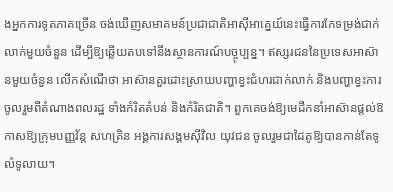ងអ្នកការទូតភាគច្រើន ចង់ឃើញសមាគមន៍ប្រជាជាតិអាស៊ីអាគ្នេយ៍នេះធ្វើការកែទម្រង់ជាក់លាក់មួយចំនួន ដើម្បីឱ្យឆ្លើយតបទៅនឹងស្ថានការណ៍បច្ចុប្បន្ន។ ឥស្សរជននៃប្រទេសអាស៊ានមួយចំនួន លើកសំណើថា អាស៊ានគួរដោះស្រាយបញ្ហាខ្វះជំហរជាក់លាក់ និងបញ្ហាខ្វះការចូលរួមពីតំណាងពលរដ្ឋ ទាំងកំរិតតំបន់ និងកំរិតជាតិ។ ពួកគេចង់ឱ្យមេដឹកនាំអាស៊ានផ្តល់ឱកាសឱ្យក្រុមបញ្ញវ័ន្ត សហគ្រិន អង្គការសង្គមស៊ីវិល យុវជន ចូលរួមជាដៃគូឱ្យបានកាន់តែទូលំទូលាយ។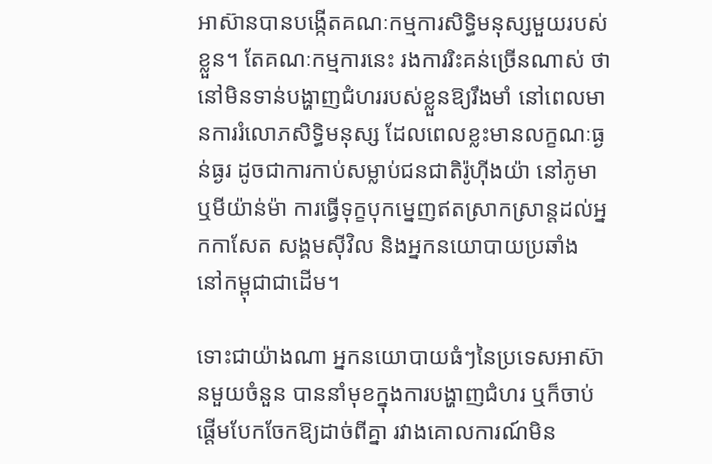អាស៊ានបានបង្កើតគណៈកម្មការសិទ្ធិមនុស្សមួយរបស់ខ្លួន។ តែគណៈកម្មការនេះ រងការរិះគន់ច្រើនណាស់ ថានៅមិនទាន់បង្ហាញជំហររបស់ខ្លួនឱ្យរឹងមាំ នៅពេលមានការរំលោភសិទ្ធិមនុស្ស ដែលពេលខ្លះមានលក្ខណៈធ្ងន់ធ្ងរ ដូចជាការកាប់សម្លាប់ជនជាតិរ៉ូហ៊ីងយ៉ា នៅភូមា ឬមីយ៉ាន់ម៉ា ការធ្វើទុក្ខបុកម្នេញឥតស្រាកស្រាន្តដល់អ្នកកាសែត សង្គមស៊ីវិល និងអ្នកនយោបាយប្រឆាំង នៅកម្ពុជាជាដើម។

ទោះជាយ៉ាងណា អ្នកនយោបាយធំៗនៃប្រទេសអាស៊ានមួយចំនួន បាននាំមុខក្នុងការបង្ហាញជំហរ ឬក៏ចាប់ផ្តើមបែកចែកឱ្យដាច់ពីគ្នា រវាងគោលការណ៍មិន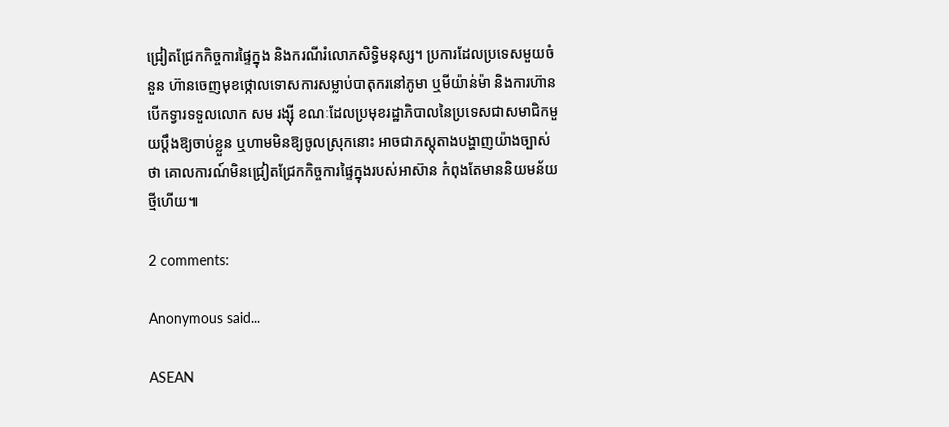ជ្រៀតជ្រែកកិច្ចការផ្ទៃក្នុង និងករណីរំលោភសិទ្ធិមនុស្ស។ ប្រការដែលប្រទេសមួយចំនួន ហ៊ានចេញមុខថ្កោលទោសការសម្លាប់បាតុករនៅភូមា ឬមីយ៉ាន់ម៉ា និងការហ៊ានបើកទ្វារទទួលលោក សម រង្ស៊ី ខណៈដែលប្រមុខរដ្ឋាភិបាលនៃប្រទេសជាសមាជិកមួយប្តឹងឱ្យចាប់ខ្លួន ឬហាមមិនឱ្យចូលស្រុកនោះ អាចជាភស្តុតាងបង្ហាញយ៉ាងច្បាស់ថា គោលការណ៍មិនជ្រៀតជ្រែកកិច្ចការផ្ទៃក្នុងរបស់អាស៊ាន កំពុងតែមាននិយមន័យថ្មីហើយ៕

2 comments:

Anonymous said...

ASEAN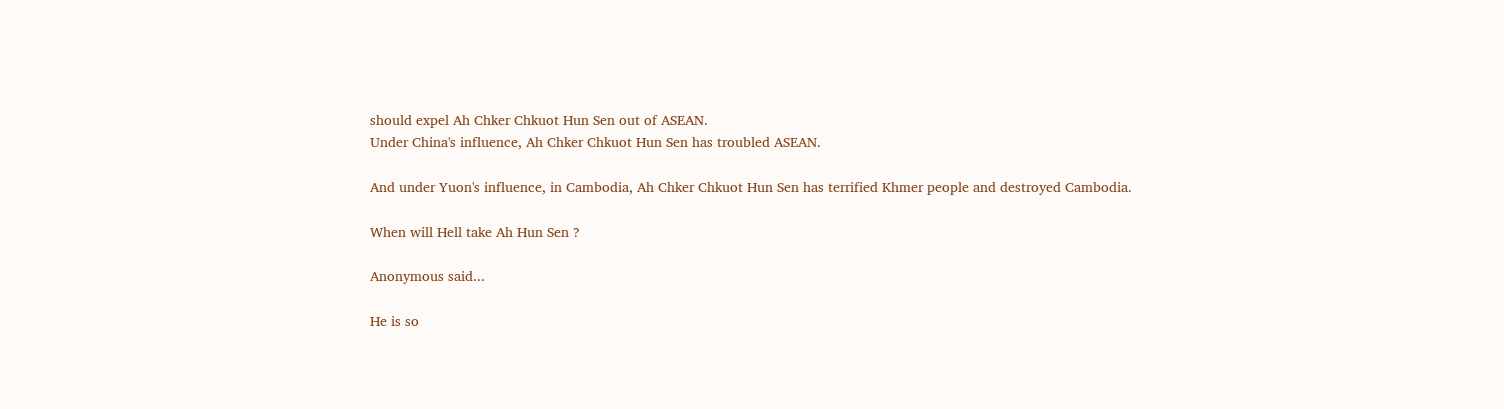should expel Ah Chker Chkuot Hun Sen out of ASEAN.
Under China's influence, Ah Chker Chkuot Hun Sen has troubled ASEAN.

And under Yuon's influence, in Cambodia, Ah Chker Chkuot Hun Sen has terrified Khmer people and destroyed Cambodia.

When will Hell take Ah Hun Sen ?

Anonymous said...

He is so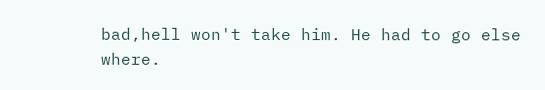bad,hell won't take him. He had to go else where.